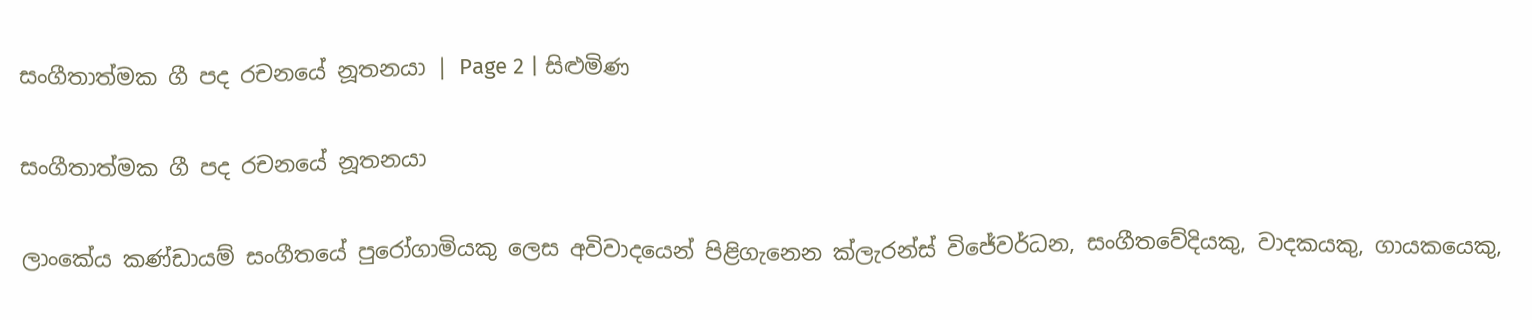සංගීතාත්මක ගී පද රචනයේ නූතනයා | Page 2 | සිළුමිණ

සංගීතාත්මක ගී පද රචනයේ නූතනයා

ලාංකේය කණ්ඩායම් සංගීතයේ පුරෝගාමියකු ලෙස අවිවාදයෙන් පිළිගැනෙන ක්ලැරන්ස් විජේවර්ධන, සංගීතවේදියකු, වාදකයකු, ගායකයෙකු,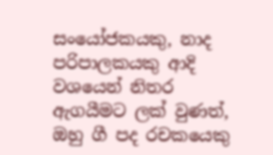සංයෝජකයකු, නාද පරිපාලකයකු ආදි වශයෙන් නිතර ඇගයීමට ලක් වුණත්, ඔහු ගී පද රචකයෙකු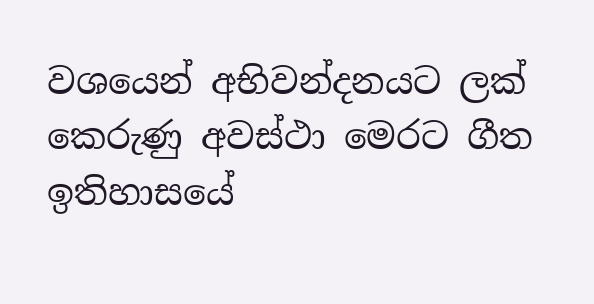වශයෙන් අභිවන්දනයට ලක් කෙරුණු අවස්ථා මෙරට ගීත ඉතිහාසයේ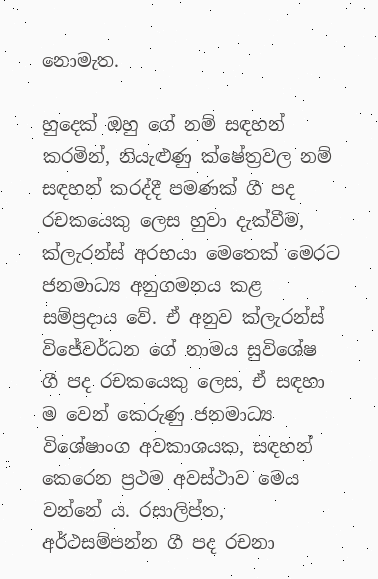නොමැත.

හුදෙක් ඔහු ගේ නම් සඳහන් කරමින්, නියැළුණු ක්ෂේත්‍රවල නම් සඳහන් කරද්දී පමණක් ගී පද රචකයෙකු ලෙස හුවා දැක්වීම, ක්ලැරන්ස් අරභයා මෙතෙක් මෙරට ජනමාධ්‍ය අනුගමනය කළ සම්ප්‍රදාය වේ. ඒ අනුව ක්ලැරන්ස් විජේවර්ධන ගේ නාමය සුවිශේෂ ගී පද රචකයෙකු ලෙස, ඒ සඳහා ම වෙන් කෙරුණු ජනමාධ්‍ය විශේෂාංග අවකාශයක, සඳහන් කෙරෙන ප්‍රථම අවස්ථාව මෙය වන්නේ ය. රසාලිප්ත, අර්ථසම්පන්න ගී පද රචනා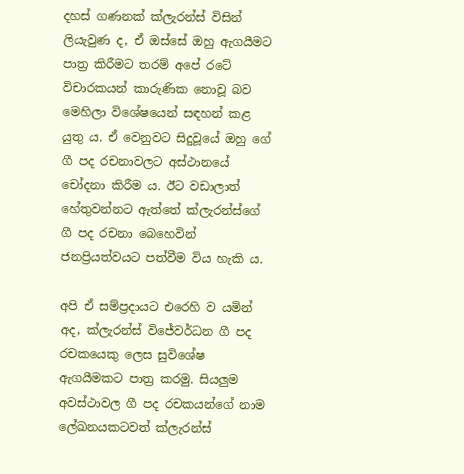දහස් ගණනක් ක්ලැරන්ස් විසින් ලියැවුණ ද, ඒ ඔස්සේ ඔහු ඇගයීමට පාත්‍ර කිරීමට තරම් අපේ රටේ විචාරකයන් කාරුණික නොවූ බව මෙහිලා විශේෂයෙන් සඳහන් කළ යුතු ය. ඒ වෙනුවට සිදුවූයේ ඔහු ගේ ගී පද රචනාවලට අස්ථානයේ චෝදනා කිරීම ය. ඊට වඩාලාත් හේතුවන්නට ඇත්තේ ක්ලැරන්ස්ගේ ගී පද රචනා බෙහෙවින් ජනප්‍රියත්වයට පත්වීම විය හැකි ය.

අපි ඒ සම්ප්‍රදායට එරෙහි ව යමින් අද, ක්ලැරන්ස් විජේවර්ධන ගී පද රචකයෙකු ලෙස සුවිශේෂ ඇගයීමකට පාත්‍ර කරමු. සියලුම අවස්ථාවල ගී පද රචකයන්ගේ නාම ලේඛනයකටවත් ක්ලැරන්ස්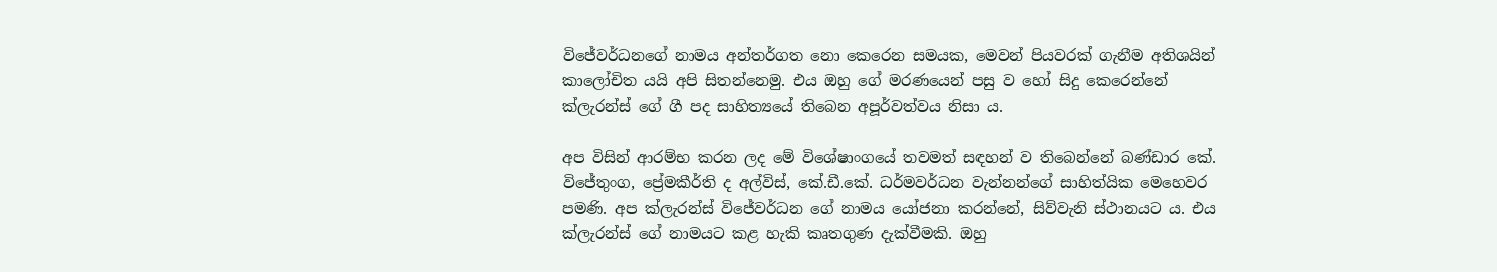විජේවර්ධනගේ නාමය අන්තර්ගත නො කෙරෙන සමයක, මෙවන් පියවරක් ගැනීම අතිශයින් කාලෝචිත යයි අපි සිතන්නෙමු. එය ඔහු ගේ මරණයෙන් පසු ව හෝ සිදු කෙරෙන්නේ ක්ලැරන්ස් ගේ ගී පද සාහිත්‍යයේ තිබෙන අපූර්වත්වය නිසා ය.

අප විසින් ආරම්භ කරන ලද මේ විශේෂාංගයේ තවමත් සඳහන් ව තිබෙන්නේ බණ්ඩාර කේ. විජේතුංග, ප්‍රේමකීර්ති ද අල්විස්, කේ.ඩී.කේ. ධර්මවර්ධන වැන්නන්ගේ සාහිත්යික මෙහෙවර පමණි. අප ක්ලැරන්ස් විජේවර්ධන ගේ නාමය යෝජනා කරන්නේ, සිව්වැනි ස්ථානයට ය. එය ක්ලැරන්ස් ගේ නාමයට කළ හැකි කෘතගුණ දැක්වීමකි. ඔහු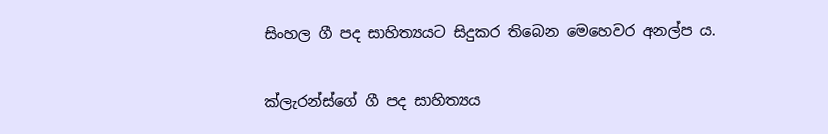සිංහල ගී පද සාහිත්‍යයට සිදුකර තිබෙන මෙහෙවර අනල්ප ය.

ක්ලැරන්ස්ගේ ගී පද සාහිත්‍යය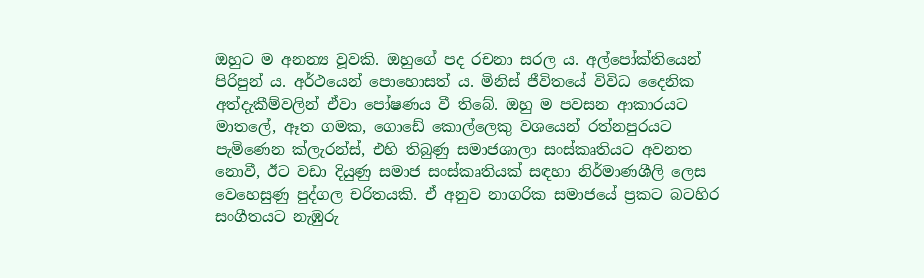ඔහුට ම අනන්‍ය වූවකි. ඔහුගේ පද රචනා සරල ය. අල්පෝක්තියෙන් පිරිපුන් ය. අර්ථයෙන් පොහොසත් ය. මිනිස් ජීවිතයේ විවිධ දෛනික අත්දැකීම්වලින් ඒවා පෝෂණය වී තිබේ. ඔහු ම පවසන ආකාරයට මාතලේ, ඈත ගමක, ගොඩේ කොල්ලෙකු වශයෙන් රත්නපුරයට පැමිණෙන ක්ලැරන්ස්, එහි තිබුණු සමාජශාලා සංස්කෘතියට අවනත නොවී, ඊට වඩා දියුණු සමාජ සංස්කෘතියක් සඳහා නිර්මාණශීලි ලෙස වෙහෙසුණු පුද්ගල චරිතයකි. ඒ අනුව නාගරික සමාජයේ ප්‍රකට බටහිර සංගීතයට නැඹුරු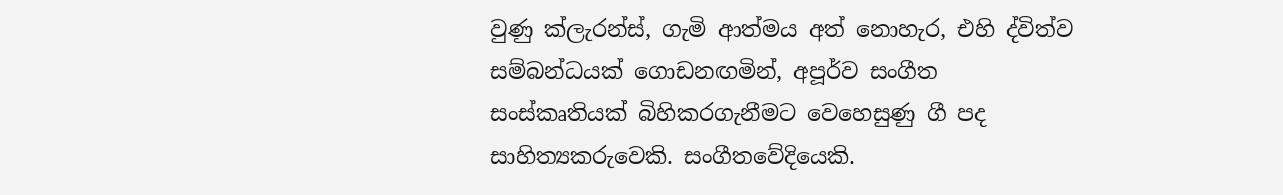වුණු ක්ලැරන්ස්, ගැමි ආත්මය අත් නොහැර, එහි ද්විත්ව සම්බන්ධයක් ගොඩනඟමින්, අපූර්ව සංගීත සංස්කෘතියක් බිහිකරගැනීමට වෙහෙසුණු ගී පද සාහිත්‍යකරුවෙකි. සංගීතවේදියෙකි.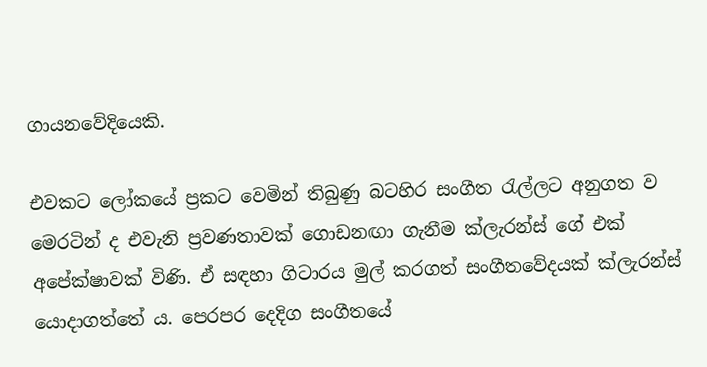ගායනවේදියෙකි.

එවකට ලෝකයේ ප්‍රකට වෙමින් තිබුණු බටහිර සංගීත රැල්ලට අනුගත ව මෙරටින් ද එවැනි ප්‍රවණතාවක් ගොඩනඟා ගැනීම ක්ලැරන්ස් ගේ එක් අපේක්ෂාවක් විණි. ඒ සඳහා ගිටාරය මුල් කරගත් සංගීතවේදයක් ක්ලැරන්ස් යොදාගත්තේ ය. පෙරපර දෙදිග සංගීතයේ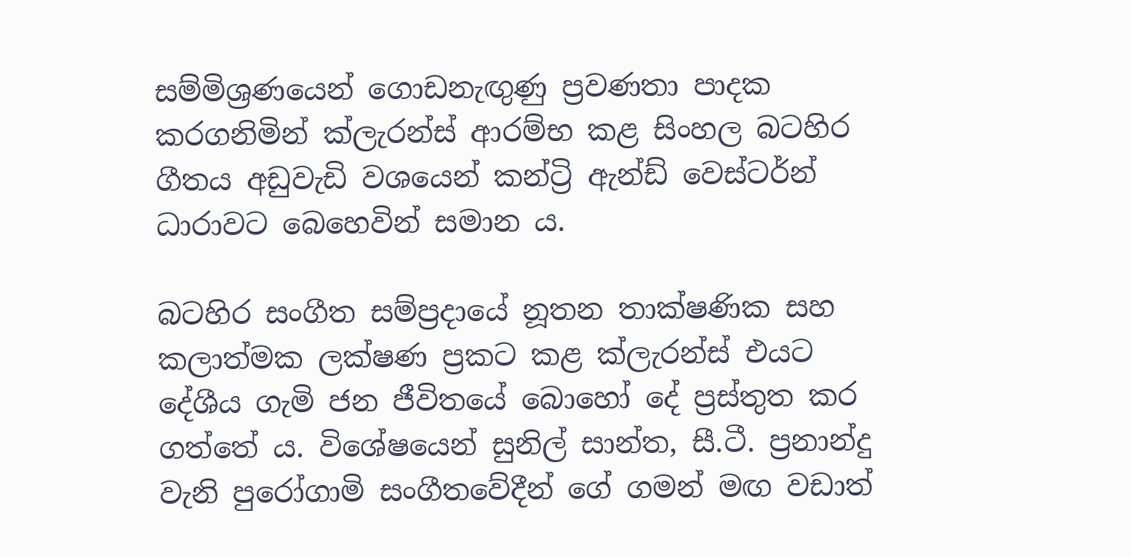සම්මිශ්‍රණයෙන් ගොඩනැඟුණු ප්‍රවණතා පාදක කරගනිමින් ක්ලැරන්ස් ආරම්භ කළ සිංහල බටහිර ගීතය අඩුවැඩි වශයෙන් කන්ට්‍රි ඇන්ඩ් වෙස්ටර්න් ධාරාවට බෙහෙවින් සමාන ය.

බටහිර සංගීත සම්ප්‍රදායේ නූතන තාක්ෂණික සහ කලාත්මක ලක්ෂණ ප්‍රකට කළ ක්ලැරන්ස් එයට දේශීය ගැමි ජන ජීවිතයේ බොහෝ දේ ප්‍රස්තුත කර ගත්තේ ය. විශේෂයෙන් සුනිල් සාන්ත, සී.ටී. ප්‍රනාන්දු වැනි පුරෝගාමි සංගීතවේදීන් ගේ ගමන් මඟ වඩාත්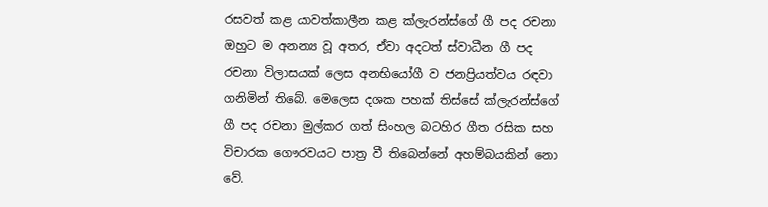රසවත් කළ යාවත්කාලීන කළ ක්ලැරන්ස්ගේ ගී පද රචනා ඔහුට ම අනන්‍ය වූ අතර, ඒවා අදටත් ස්වාධීන ගී පද රචනා විලාසයක් ලෙස අනභියෝගී ව ජනප්‍රියත්වය රඳවා ගනිමින් තිබේ. මෙලෙස දශක පහක් තිස්සේ ක්ලැරන්ස්ගේ ගී පද රචනා මුල්කර ගත් සිංහල බටහිර ගීත රසික සහ විචාරක ගෞරවයට පාත්‍ර වී තිබෙන්නේ අහම්බයකින් නො වේ.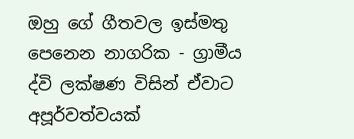ඔහු ගේ ගීතවල ඉස්මතු පෙනෙන නාගරික - ග්‍රාමීය ද්වි ලක්ෂණ විසින් ඒවාට අපූර්වත්වයක්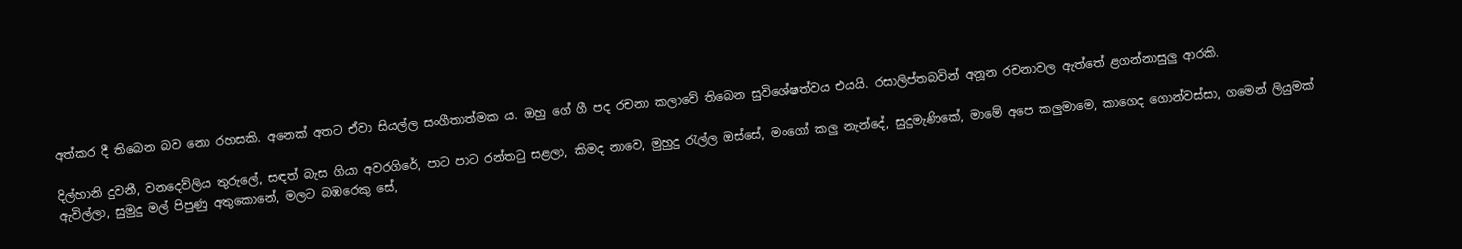අත්කර දී තිබෙන බව නො රහසකි. අනෙක් අතට ඒවා සියල්ල සංගීතාත්මක ය. ඔහු ගේ ගී පද රචනා කලාවේ තිබෙන සුවිශේෂත්වය එයයි. රසාලිප්තබවින් අනූන රචනාවල ඇත්තේ ළගන්නාසුලු ආරකි.

දිල්හානි දුවනී, වනදෙව්ලිය තුරුලේ, සඳත් බැස ගියා අවරගිරේ, පාට පාට රන්තටු සළලා, කිමද නාවෙ, මුහුදු රැල්ල ඔස්සේ, මංගෝ කලු නැන්දේ, සුදුමැණිකේ, මාමේ අපෙ කලුමාමෙ, කාගෙද ගොන්වස්සා, ගමෙන් ලියුමක් ඇවිල්ලා, සුමුදු මල් පිපුණු අතුකොනේ, මලට බඹරෙකු සේ,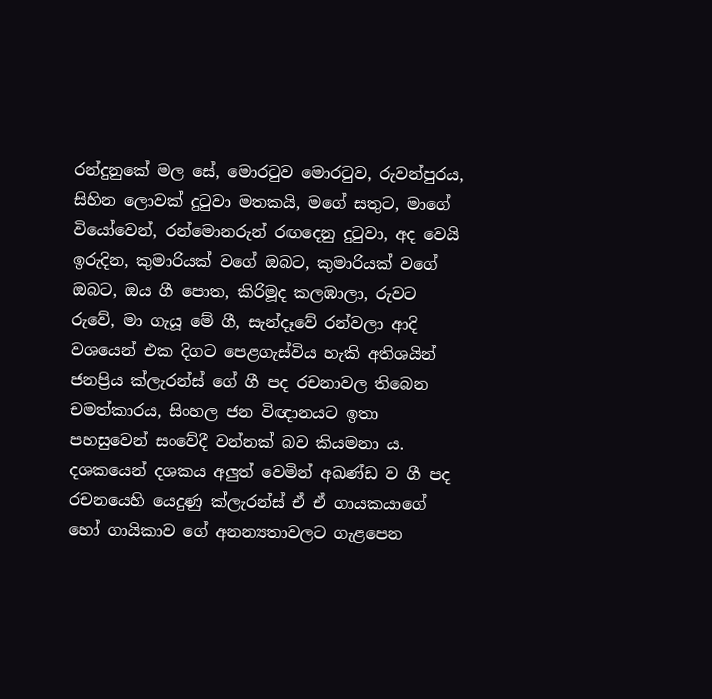රන්දුනුකේ මල සේ, මොරටුව මොරටුව, රුවන්පුරය, සිහින ලොවක් දුටුවා මතකයි, මගේ සතුට, මාගේ වියෝවෙන්, රන්මොනරුන් රඟදෙනු දුටුවා, අද වෙයි ඉරුදින, කුමාරියක් වගේ ඔබට, කුමාරියක් වගේ ඔබට, ඔය ගී පොත, කිරිමූද කලඹාලා, රුවට රුවේ, මා ගැයූ මේ ගී, සැන්දෑවේ රන්වලා ආදි වශයෙන් එක දිගට පෙළගැස්විය හැකි අතිශයින් ජනප්‍රිය ක්ලැරන්ස් ගේ ගී පද රචනාවල තිබෙන චමත්කාරය, සිංහල ජන විඥානයට ඉතා පහසුවෙන් සංවේදී වන්නක් බව කියමනා ය. දශකයෙන් දශකය අලුත් වෙමින් අඛණ්ඩ ව ගී පද රචනයෙහි යෙදුණු ක්ලැරන්ස් ඒ ඒ ගායකයාගේ හෝ ගායිකාව ගේ අනන්‍යතාවලට ගැළපෙන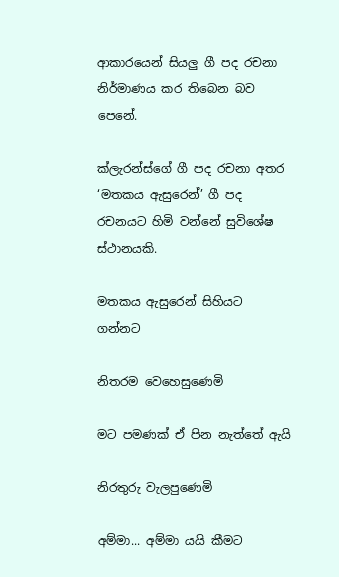ආකාරයෙන් සියලු ගී පද රචනා නිර්මාණය කර තිබෙන බව පෙනේ.

ක්ලැරන්ස්ගේ ගී පද රචනා අතර ‘මතකය ඇසුරෙන්’ ගී පද රචනයට හිමි වන්නේ සුවිශේෂ ස්ථානයකි.

මතකය ඇසුරෙන් සිහියට ගන්නට

නිතරම වෙහෙසුණෙමි

මට පමණක් ඒ පින නැත්තේ ඇයි

නිරතුරු වැලපුණෙමි

අම්මා... අම්මා යයි කීමට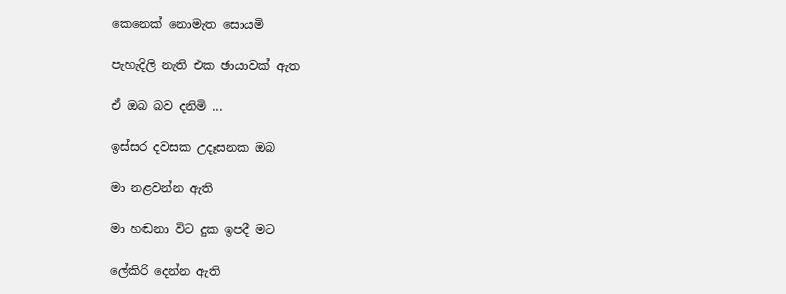කෙනෙක් නොමැත සොයමි

පැහැදිලි නැති එක ඡායාවක් ඇත

ඒ ඔබ බව දනිමි ...

ඉස්සර දවසක උදෑසනක ඔබ

මා නළවන්න ඇති

මා හඬනා විට දුක ඉපදී මට

ලේකිරි දෙන්න ඇති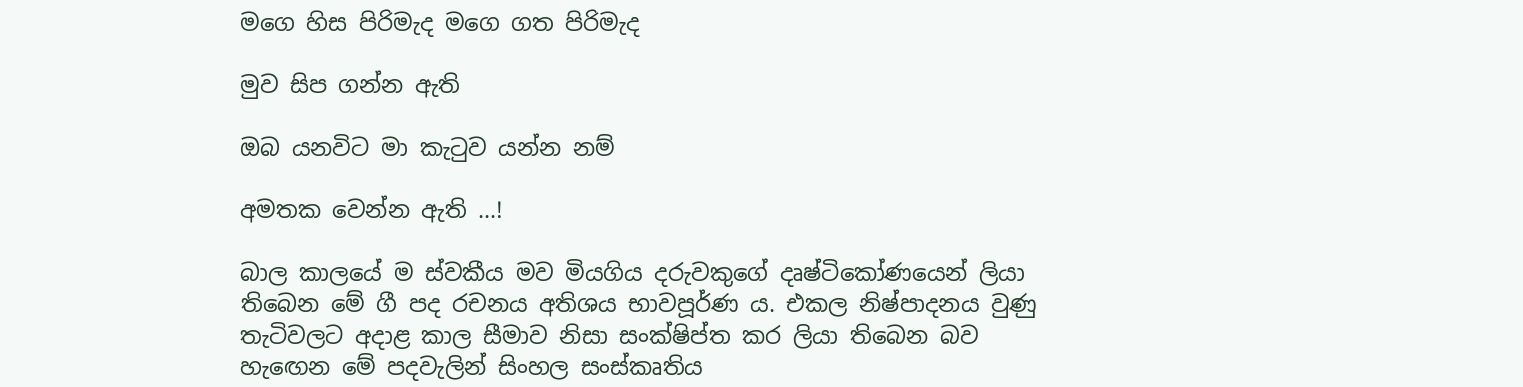මගෙ හිස පිරිමැද මගෙ ගත පිරිමැද

මුව සිප ගන්න ඇති

ඔබ යනවිට මා කැටුව යන්න නම්

අමතක වෙන්න ඇති ...!

බාල කාලයේ ම ස්වකීය මව මියගිය දරුවකුගේ දෘෂ්ටිකෝණයෙන් ලියා තිබෙන මේ ගී පද රචනය අතිශය භාවපූර්ණ ය. එකල නිෂ්පාදනය වුණු තැටිවලට අදාළ කාල සීමාව නිසා සංක්ෂිප්ත කර ලියා තිබෙන බව හැඟෙන මේ පදවැලින් සිංහල සංස්කෘතිය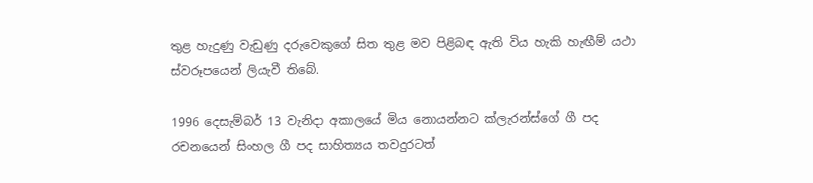තුළ හැදුණු වැඩුණු දරුවෙකුගේ සිත තුළ මව පිළිබඳ ඇති විය හැකි හැඟීම් යථා ස්වරූපයෙන් ලියැවී තිබේ.

1996 දෙසැම්බර් 13 වැනිදා අකාලයේ මිය නොයන්නට ක්ලැරන්ස්ගේ ගී පද රචනයෙන් සිංහල ගී පද සාහිත්‍යය තවදුරටත්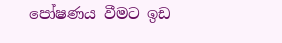පෝෂණය වීමට ඉඩ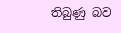තිබුණු බව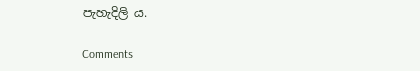පැහැදිලි ය.

Comments